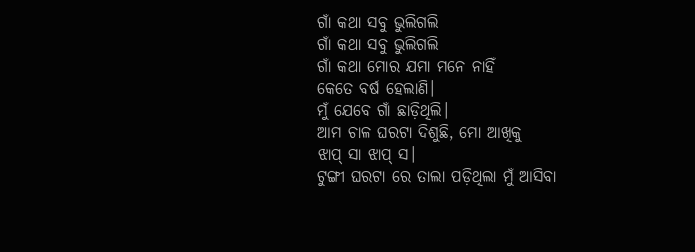ଗାଁ କଥା ସବୁ ଭୁଲିଗଲି
ଗାଁ କଥା ସବୁ ଭୁଲିଗଲି
ଗାଁ କଥା ମୋର ଯମା ମନେ ନାହିଁ
କେତେ ବର୍ଷ ହେଲାଣି।
ମୁଁ ଯେବେ ଗାଁ ଛାଡ଼ିଥିଲି।
ଆମ ଚାଳ ଘରଟା ଦିଶୁଛି, ମୋ ଆଖିକୁ
ଝାପ୍ ସା ଝାପ୍ ସ।
ଟୁଙ୍ଗୀ ଘରଟା ରେ ତାଲା ପଡ଼ିଥିଲା ମୁଁ ଆସିବା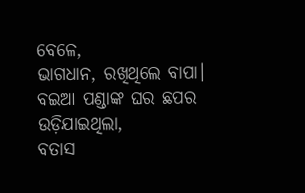ବେଳେ,
ଭାଗଧାନ, ରଖିଥିଲେ ବାପା।
ବଇଆ ପଣ୍ଡାଙ୍କ ଘର ଛପର ଉଡ଼ିଯାଇଥିଲା,
ବତାସ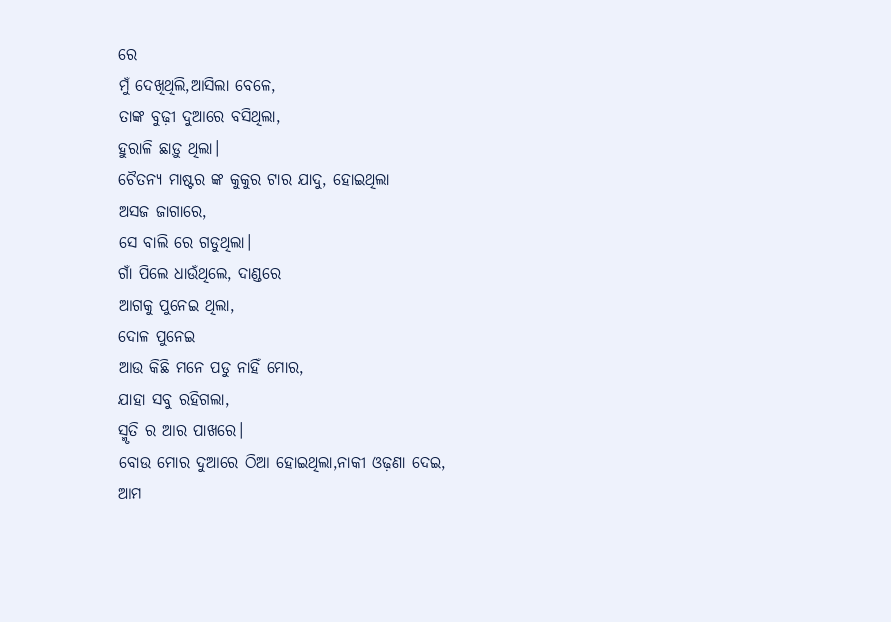ରେ
ମୁଁ ଦେଖିଥିଲି,ଆସିଲା ବେଳେ,
ତାଙ୍କ ବୁଢ଼ୀ ଦୁଆରେ ବସିଥିଲା,
ହୁରାଳି ଛାଡ଼ୁ ଥିଲା।
ଚୈତନ୍ୟ ମାଷ୍ଟର ଙ୍କ କୁକୁର ଟାର ଯାଦୁ, ହୋଇଥିଲା
ଅସଜ ଜାଗାରେ,
ସେ ବାଲି ରେ ଗଡୁଥିଲା।
ଗାଁ ପିଲେ ଧାଉଁଥିଲେ, ଦାଣ୍ଡରେ
ଆଗକୁ ପୁନେଇ ଥିଲା,
ଦୋଳ ପୁନେଇ
ଆଉ କିଛି ମନେ ପଡୁ ନାହିଁ ମୋର,
ଯାହା ସବୁ ରହିଗଲା,
ସ୍ମୃତି ର ଆର ପାଖରେ।
ବୋଉ ମୋର ଦୁଆରେ ଠିଆ ହୋଇଥିଲା,ନାକୀ ଓଢ଼ଣା ଦେଇ,
ଆମ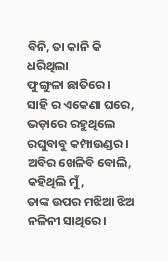ବିନି, ତା କାନି କି ଧରିଥିଲା
ଫୁଙ୍ଗୁଳା ଛାତିରେ।
ସାହି ର ଏକେଣା ଘରେ,
ଭଡ଼ାରେ ରହୁଥିଲେ ରଘୁବାବୁ କମ୍ପାଉଣ୍ଡର।
ଅବିର ଖେଳିବି ବୋଲି, କହିଥିଲି ମୁଁ,
ତାଙ୍କ ଉପର ମଝିଆ ଝିଅ ନଳିନୀ ସାଥିରେ।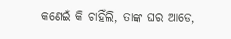କଣେଇଁ କି ଚାହିଁଲି, ତାଙ୍କ ଘର ଆଡେ,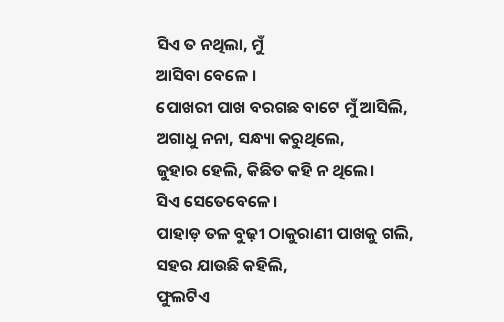ସିଏ ତ ନଥିଲା, ମୁଁ
ଆସିବା ବେଳେ ।
ପୋଖରୀ ପାଖ ବରଗଛ ବାଟେ ମୁଁ ଆସିଲି,
ଅଗାଧୁ ନନା, ସନ୍ଧ୍ୟା କରୁଥିଲେ,
ଜୁହାର ହେଲି, କିଛିତ କହି ନ ଥିଲେ।
ସିଏ ସେତେବେଳେ।
ପାହାଡ଼ ତଳ ବୁଢ଼ୀ ଠାକୁରାଣୀ ପାଖକୁ ଗଲି,
ସହର ଯାଉଛି କହିଲି,
ଫୁଲଟିଏ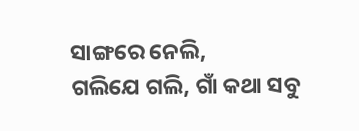ସାଙ୍ଗରେ ନେଲି,
ଗଲିଯେ ଗଲି, ଗାଁ କଥା ସବୁ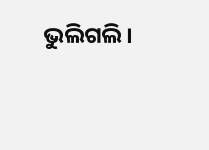ଭୁଲିଗଲି।